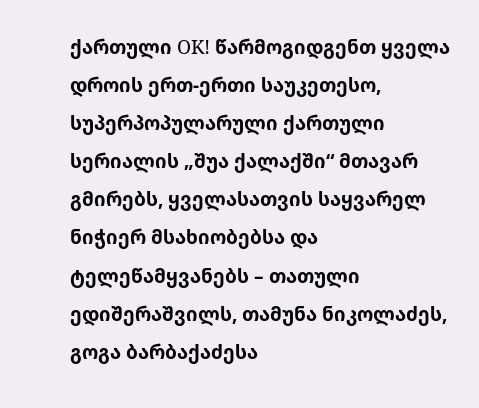ქართული OK! წარმოგიდგენთ ყველა დროის ერთ-ერთი საუკეთესო, სუპერპოპულარული ქართული სერიალის „შუა ქალაქში“ მთავარ გმირებს, ყველასათვის საყვარელ ნიჭიერ მსახიობებსა და ტელეწამყვანებს – თათული ედიშერაშვილს, თამუნა ნიკოლაძეს, გოგა ბარბაქაძესა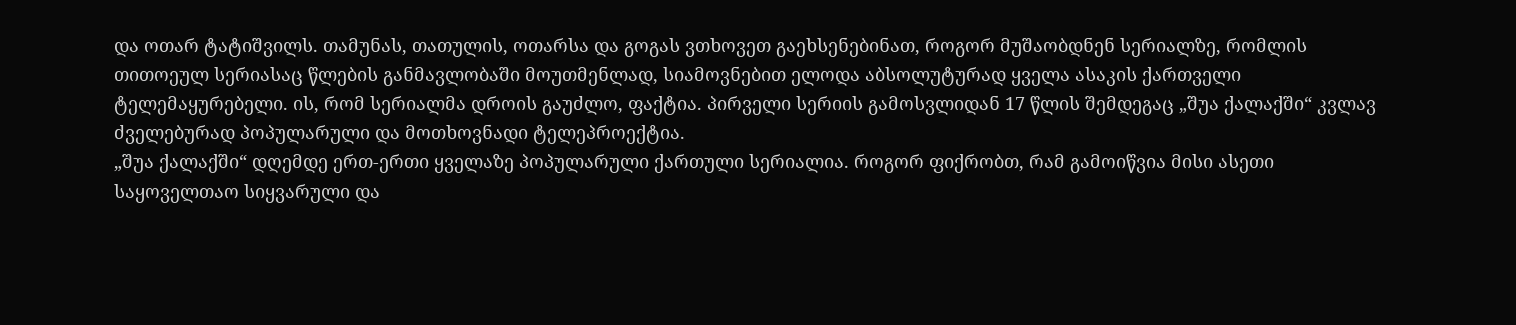და ოთარ ტატიშვილს. თამუნას, თათულის, ოთარსა და გოგას ვთხოვეთ გაეხსენებინათ, როგორ მუშაობდნენ სერიალზე, რომლის თითოეულ სერიასაც წლების განმავლობაში მოუთმენლად, სიამოვნებით ელოდა აბსოლუტურად ყველა ასაკის ქართველი ტელემაყურებელი. ის, რომ სერიალმა დროის გაუძლო, ფაქტია. პირველი სერიის გამოსვლიდან 17 წლის შემდეგაც „შუა ქალაქში“ კვლავ ძველებურად პოპულარული და მოთხოვნადი ტელეპროექტია.
„შუა ქალაქში“ დღემდე ერთ-ერთი ყველაზე პოპულარული ქართული სერიალია. როგორ ფიქრობთ, რამ გამოიწვია მისი ასეთი საყოველთაო სიყვარული და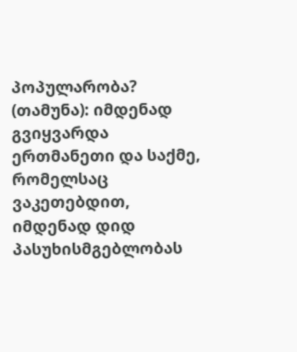პოპულარობა?
(თამუნა): იმდენად გვიყვარდა ერთმანეთი და საქმე, რომელსაც ვაკეთებდით, იმდენად დიდ პასუხისმგებლობას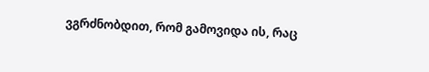ვგრძნობდით, რომ გამოვიდა ის, რაც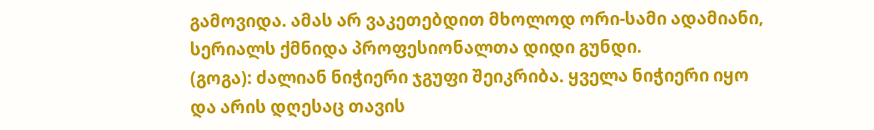გამოვიდა. ამას არ ვაკეთებდით მხოლოდ ორი-სამი ადამიანი, სერიალს ქმნიდა პროფესიონალთა დიდი გუნდი.
(გოგა): ძალიან ნიჭიერი ჯგუფი შეიკრიბა. ყველა ნიჭიერი იყო და არის დღესაც თავის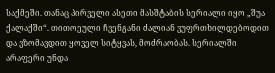საქმეში. თანაც პირველი ასეთი მასშტაბის სერიალი იყო „შუა ქალაქში“. თითოეული ჩვენგანი ძალიან ვუფრთხილდებოდით და ვზომავდით ყოველ სიტყვას, მოძრაობას. სერიალში არაფერი უნდა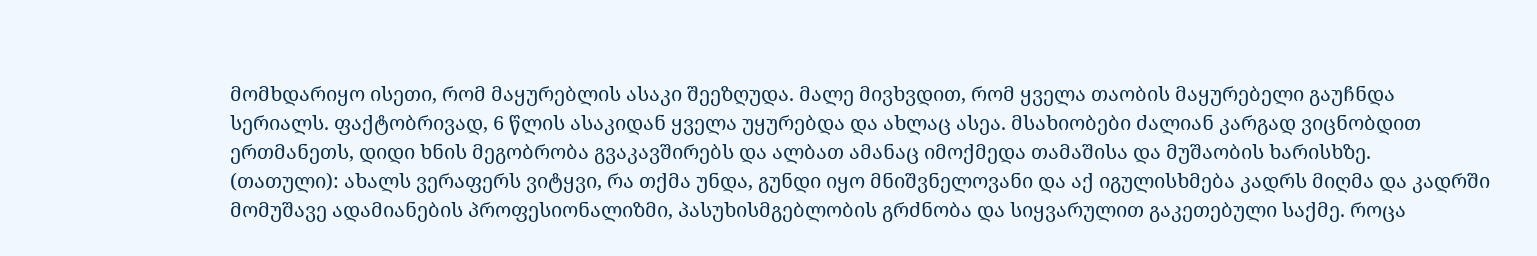მომხდარიყო ისეთი, რომ მაყურებლის ასაკი შეეზღუდა. მალე მივხვდით, რომ ყველა თაობის მაყურებელი გაუჩნდა სერიალს. ფაქტობრივად, 6 წლის ასაკიდან ყველა უყურებდა და ახლაც ასეა. მსახიობები ძალიან კარგად ვიცნობდით ერთმანეთს, დიდი ხნის მეგობრობა გვაკავშირებს და ალბათ ამანაც იმოქმედა თამაშისა და მუშაობის ხარისხზე.
(თათული): ახალს ვერაფერს ვიტყვი, რა თქმა უნდა, გუნდი იყო მნიშვნელოვანი და აქ იგულისხმება კადრს მიღმა და კადრში მომუშავე ადამიანების პროფესიონალიზმი, პასუხისმგებლობის გრძნობა და სიყვარულით გაკეთებული საქმე. როცა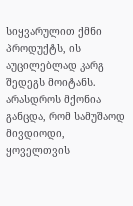სიყვარულით ქმნი პროდუქტს, ის აუცილებლად კარგ შედეგს მოიტანს. არასდროს მქონია განცდა, რომ სამუშაოდ მივდიოდი, ყოველთვის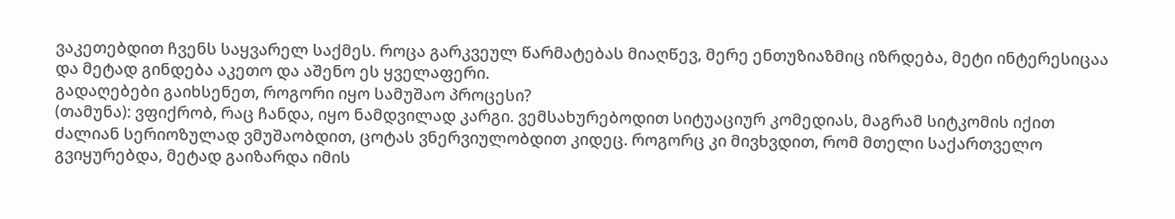ვაკეთებდით ჩვენს საყვარელ საქმეს. როცა გარკვეულ წარმატებას მიაღწევ, მერე ენთუზიაზმიც იზრდება, მეტი ინტერესიცაა და მეტად გინდება აკეთო და აშენო ეს ყველაფერი.
გადაღებები გაიხსენეთ, როგორი იყო სამუშაო პროცესი?
(თამუნა): ვფიქრობ, რაც ჩანდა, იყო ნამდვილად კარგი. ვემსახურებოდით სიტუაციურ კომედიას, მაგრამ სიტკომის იქით ძალიან სერიოზულად ვმუშაობდით, ცოტას ვნერვიულობდით კიდეც. როგორც კი მივხვდით, რომ მთელი საქართველო გვიყურებდა, მეტად გაიზარდა იმის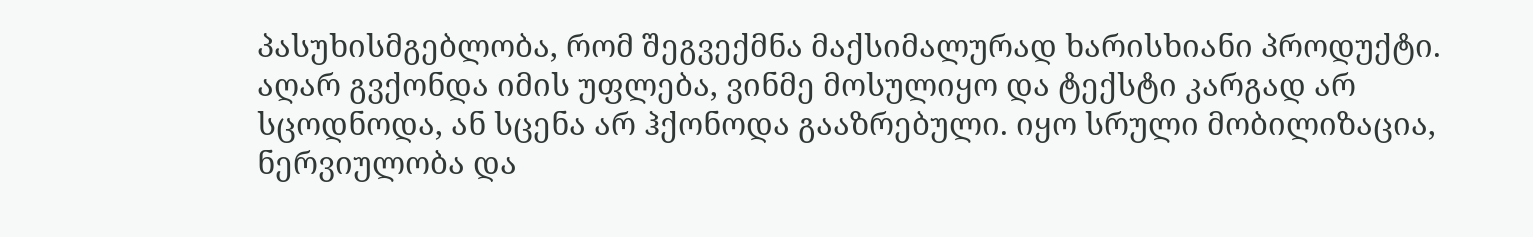პასუხისმგებლობა, რომ შეგვექმნა მაქსიმალურად ხარისხიანი პროდუქტი. აღარ გვქონდა იმის უფლება, ვინმე მოსულიყო და ტექსტი კარგად არ სცოდნოდა, ან სცენა არ ჰქონოდა გააზრებული. იყო სრული მობილიზაცია, ნერვიულობა და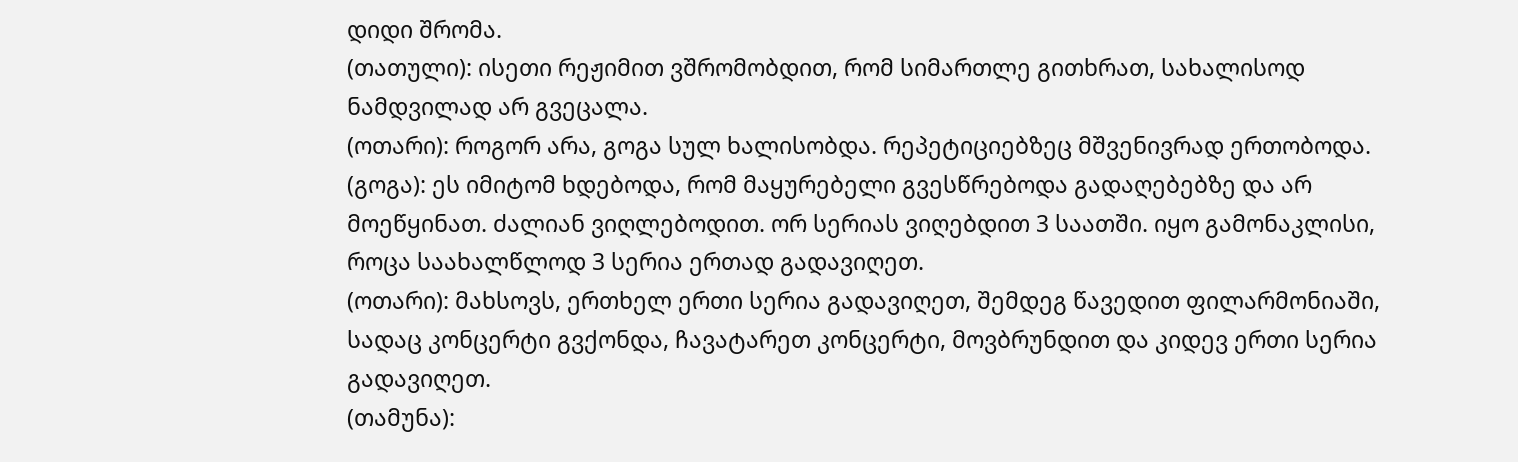დიდი შრომა.
(თათული): ისეთი რეჟიმით ვშრომობდით, რომ სიმართლე გითხრათ, სახალისოდ ნამდვილად არ გვეცალა.
(ოთარი): როგორ არა, გოგა სულ ხალისობდა. რეპეტიციებზეც მშვენივრად ერთობოდა.
(გოგა): ეს იმიტომ ხდებოდა, რომ მაყურებელი გვესწრებოდა გადაღებებზე და არ მოეწყინათ. ძალიან ვიღლებოდით. ორ სერიას ვიღებდით 3 საათში. იყო გამონაკლისი, როცა საახალწლოდ 3 სერია ერთად გადავიღეთ.
(ოთარი): მახსოვს, ერთხელ ერთი სერია გადავიღეთ, შემდეგ წავედით ფილარმონიაში, სადაც კონცერტი გვქონდა, ჩავატარეთ კონცერტი, მოვბრუნდით და კიდევ ერთი სერია გადავიღეთ.
(თამუნა):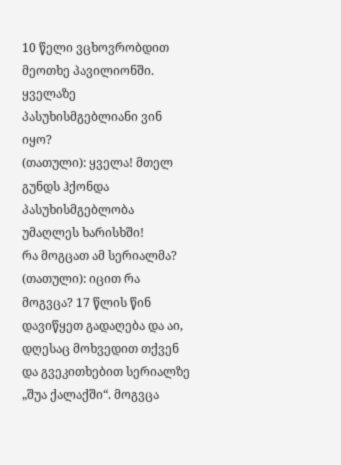10 წელი ვცხოვრობდით მეოთხე პავილიონში.
ყველაზე პასუხისმგებლიანი ვინ იყო?
(თათული): ყველა! მთელ გუნდს ჰქონდა პასუხისმგებლობა უმაღლეს ხარისხში!
რა მოგცათ ამ სერიალმა?
(თათული): იცით რა მოგვცა? 17 წლის წინ დავიწყეთ გადაღება და აი, დღესაც მოხვედით თქვენ და გვეკითხებით სერიალზე „შუა ქალაქში“. მოგვცა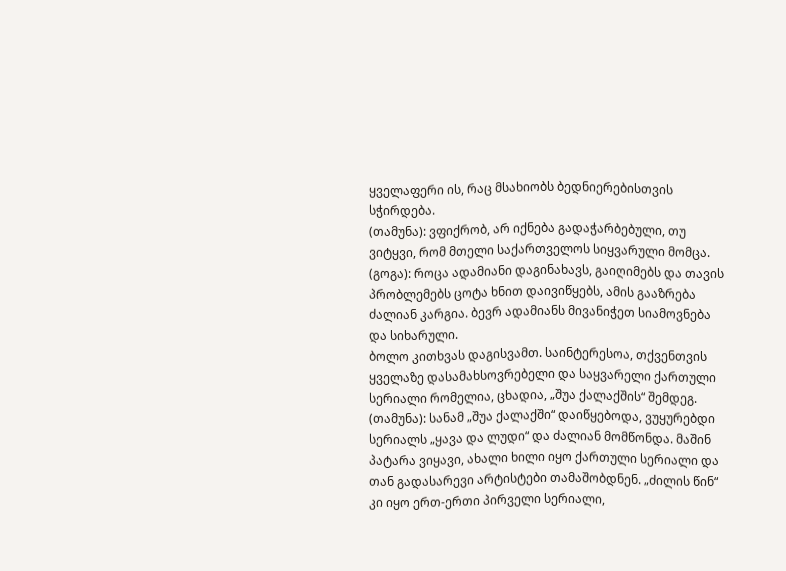ყველაფერი ის, რაც მსახიობს ბედნიერებისთვის სჭირდება.
(თამუნა): ვფიქრობ, არ იქნება გადაჭარბებული, თუ ვიტყვი, რომ მთელი საქართველოს სიყვარული მომცა.
(გოგა): როცა ადამიანი დაგინახავს, გაიღიმებს და თავის პრობლემებს ცოტა ხნით დაივიწყებს, ამის გააზრება ძალიან კარგია. ბევრ ადამიანს მივანიჭეთ სიამოვნება და სიხარული.
ბოლო კითხვას დაგისვამთ. საინტერესოა, თქვენთვის ყველაზე დასამახსოვრებელი და საყვარელი ქართული სერიალი რომელია, ცხადია, „შუა ქალაქშის“ შემდეგ.
(თამუნა): სანამ „შუა ქალაქში“ დაიწყებოდა, ვუყურებდი სერიალს „ყავა და ლუდი“ და ძალიან მომწონდა. მაშინ პატარა ვიყავი, ახალი ხილი იყო ქართული სერიალი და თან გადასარევი არტისტები თამაშობდნენ. „ძილის წინ“ კი იყო ერთ-ერთი პირველი სერიალი,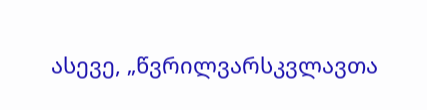ასევე, „წვრილვარსკვლავთა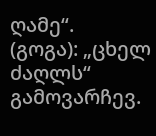ღამე“.
(გოგა): „ცხელ ძაღლს“ გამოვარჩევ.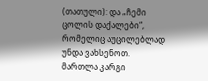(თათული): და „ჩემი ცოლის დაქალები“, რომელიც აუცილებლად უნდა ვახსენოთ. მართლა კარგი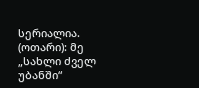სერიალია.
(ოთარი): მე „სახლი ძველ უბანში“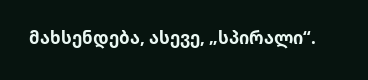მახსენდება, ასევე, „სპირალი“.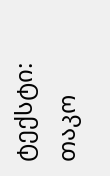ტექსტი: თაკო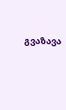გვაზავა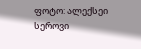ფოტო: ალექსეი სეროვი